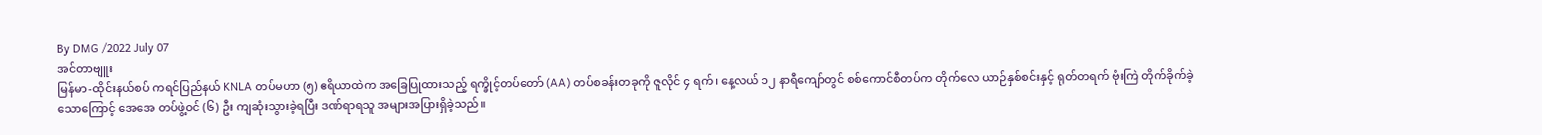By DMG /2022 July 07
အင်တာဗျူး
မြန်မာ-ထိုင်းနယ်စပ် ကရင်ပြည်နယ် KNLA တပ်မဟာ (၅) ဧရိယာထဲက အခြေပြုထားသည့် ရက္ခိုင့်တပ်တော် (AA) တပ်စခန်းတခုကို ဇူလိုင် ၄ ရက်၊ နေ့လယ် ၁၂ နာရီကျော်တွင် စစ်ကောင်စီတပ်က တိုက်လေ ယာဉ်နှစ်စင်းနှင့် ရုတ်တရက် ဗုံးကြဲ တိုက်ခိုက်ခဲ့သောကြောင့် အေအေ တပ်ဖွဲ့ဝင် (၆) ဦး ကျဆုံးသွားခဲ့ရပြီး ဒဏ်ရာရသူ အများအပြားရှိခဲ့သည်။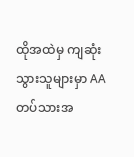ထိုအထဲမှ ကျဆုံးသွားသူများမှာ AA တပ်သားအ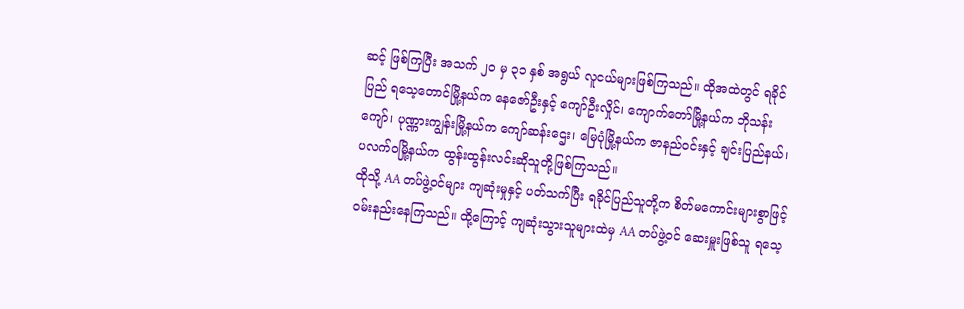ဆင့် ဖြစ်ကြပြီး အသက် ၂၀ မှ ၃၁ နှစ် အရွယ် လူငယ်များဖြစ်ကြသည်။ ထိုအထဲတွင် ရခိုင်ပြည် ရသေ့တောင်မြို့နယ်က နေဇော်ဦးနှင့် ကျော်ဦးလှိုင်၊ ကျောက်တော်မြို့နယ်က ဘိုသန်းကျော်၊ ပုဏ္ဏားကျွန်းမြို့နယ်က ကျော်ဆန်းဌေး၊ မြေပုံမြို့နယ်က ဇာနည်ဝင်းနှင့် ချင်းပြည်နယ်၊ ပလက်ဝမြို့နယ်က ထွန်းထွန်းလင်းဆိုသူတို့ဖြစ်ကြသည်။
ထိုသို့ AA တပ်ဖွဲ့ဝင်များ ကျဆုံးမှုနှင့် ပတ်သက်ပြီး ရခိုင်ပြည်သူတို့က စိတ်မကောင်းများစွာဖြင့် ဝမ်းနည်းနေကြသည်။ ထို့ကြောင့် ကျဆုံးသွားသူများထဲမှ AA တပ်ဖွဲ့ဝင် ဆေးမှူးဖြစ်သူ ရသေ့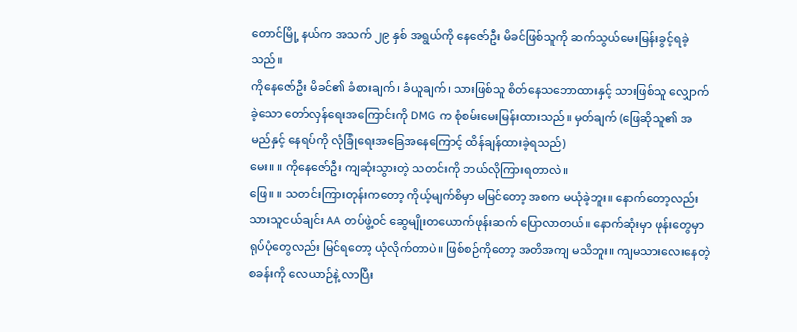တောင်မြို့ နယ်က အသက် ၂၉ နှစ် အရွယ်ကို နေဇော်ဦး မိခင်ဖြစ်သူကို ဆက်သွယ်မေးမြန်းခွင့်ရခဲ့သည်။
ကိုနေဇော်ဦး မိခင်၏ ခံစားချက်၊ ခံယူချက်၊ သားဖြစ်သူ စိတ်နေသဘောထားနှင့် သားဖြစ်သူ လျှောက်ခဲ့သော တော်လှန်ရေးအကြောင်းကို DMG က စုံစမ်းမေးမြန်းထားသည်။ မှတ်ချက် (ဖြေဆိုသူ၏ အမည်နှင့် နေရပ်ကို လုံခြုံရေးအခြေအနေကြောင့် ထိန်ချန်ထားခဲ့ရသည်)
မေး။ ။ ကိုနေဇော်ဦး ကျဆုံးသွားတဲ့ သတင်းကို ဘယ်လိုကြားရတာလဲ။
ဖြေ။ ။ သတင်းကြားတုန်းကတော့ ကိုယ့်မျက်စိမှာ မမြင်တော့ အစက မယုံခဲ့ဘူး။ နောက်တော့လည်း သားသူငယ်ချင်း AA တပ်ဖွဲ့ဝင် ဆွေမျိုးတယောက်ဖုန်းဆက် ပြောလာတယ်။ နောက်ဆုံးမှာ ဖုန်းတွေမှာ ရုပ်ပုံတွေလည်း မြင်ရတော့ ယုံလိုက်တာပဲ။ ဖြစ်စဉ်ကိုတော့ အတိအကျ မသိဘူး။ ကျမသားလေးနေတဲ့ စခန်းကို လေယာဉ်နဲ့ လာပြီး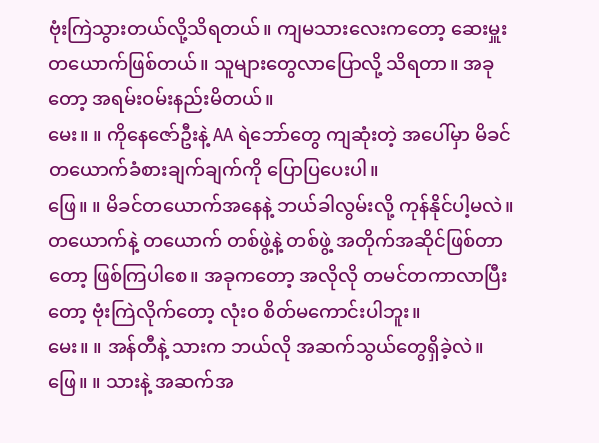ဗုံးကြဲသွားတယ်လို့သိရတယ်။ ကျမသားလေးကတော့ ဆေးမှူးတယောက်ဖြစ်တယ်။ သူများတွေလာပြောလို့ သိရတာ။ အခုတော့ အရမ်းဝမ်းနည်းမိတယ်။
မေး။ ။ ကိုနေဇော်ဦးနဲ့ AA ရဲဘော်တွေ ကျဆုံးတဲ့ အပေါ်မှာ မိခင်တယောက်ခံစားချက်ချက်ကို ပြောပြပေးပါ။
ဖြေ။ ။ မိခင်တယောက်အနေနဲ့ ဘယ်ခါလွမ်းလို့ ကုန်နိုင်ပါ့မလဲ။ တယောက်နဲ့ တယောက် တစ်ဖွဲ့နဲ့ တစ်ဖွဲ့ အတိုက်အဆိုင်ဖြစ်တာတော့ ဖြစ်ကြပါစေ။ အခုကတော့ အလိုလို တမင်တကာလာပြီးတော့ ဗုံးကြဲလိုက်တော့ လုံးဝ စိတ်မကောင်းပါဘူး။
မေး။ ။ အန်တီနဲ့ သားက ဘယ်လို အဆက်သွယ်တွေရှိခဲ့လဲ။
ဖြေ။ ။ သားနဲ့ အဆက်အ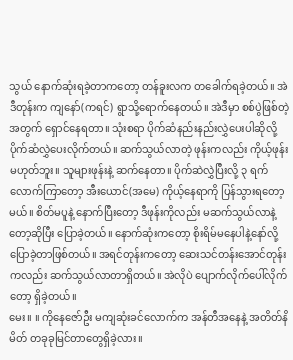သွယ် နောက်ဆုံးရခဲ့တာကတော့ တန်ခူးလက တခေါက်ရခဲ့တယ်။ အဲဒီတုန်းက ကျနော်(ကရင်) ရွာသို့ရောက်နေတယ်။ အဲဒီမှာ စစ်ပွဲဖြစ်တဲ့ အတွက် ရှောင်နေရတာ။ သုံးစရာ ပိုက်ဆံနည်းနည်းလွှဲပေးပါဆိုလို့ ပိုက်ဆံလွှဲပေးလိုက်တယ်။ ဆက်သွယ်လာတဲ့ ဖုန်းကလည်း ကိုယ့်ဖုန်းမဟုတ်ဘူး။ သူများဖုန်းနဲ့ ဆက်နေတာ။ ပိုက်ဆဲလွှဲပြီးလို့ ၃ ရက်လောက်ကြာတော့ အီးယောင်(အမေ) ကိုယ့်နေရာကို ပြန်သွားရတော့မယ်။ စိတ်မပူနဲ့ နောက်ပြီးတော့ ဒီဖုန်းကိုလည်း မဆက်သွယ်လာနဲ့တော့ဆိုပြီး ပြောခဲ့တယ်။ နောက်ဆုံးကတော့ စိုးရိမ်မနေပါနဲ့နော်လို့ ပြောခဲ့တာဖြစ်တယ်။ အရင်တုန်းကတော့ ဆေးသင်တန်းအောင်တုန်းကလည်း ဆက်သွယ်လာတာရှိတယ်။ အဲလိုပဲ ပျောက်လိုက်ပေါ်လိုက်တော့ ရှိခဲ့တယ်။
မေး။ ။ ကိုနေဇော်ဦး မကျဆုံးခင်လောက်က အန်တီအနေနဲ့ အတိတ်နိမိတ် တခုခုမြင်တာတွေရှိခဲ့လား။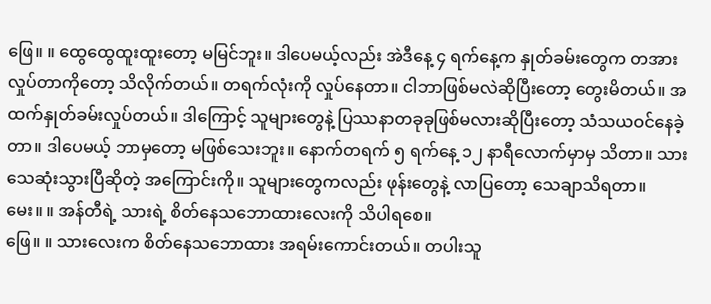ဖြေ။ ။ ထွေထွေထူးထူးတော့ မမြင်ဘူး။ ဒါပေမယ့်လည်း အဲဒီနေ့ ၄ ရက်နေ့က နှုတ်ခမ်းတွေက တအား လှုပ်တာကိုတော့ သိလိုက်တယ်။ တရက်လုံးကို လှုပ်နေတာ။ ငါဘာဖြစ်မလဲဆိုပြီးတော့ တွေးမိတယ်။ အထက်နှုတ်ခမ်းလှုပ်တယ်။ ဒါကြောင့် သူများတွေနဲ့ ပြဿနာတခုခုဖြစ်မလားဆိုပြီးတော့ သံသယဝင်နေခဲ့တာ။ ဒါပေမယ့် ဘာမှတော့ မဖြစ်သေးဘူး။ နောက်တရက် ၅ ရက်နေ့ ၁၂ နာရီလောက်မှာမှ သိတာ။ သားသေဆုံးသွားပြီဆိုတဲ့ အကြောင်းကို။ သူများတွေကလည်း ဖုန်းတွေနဲ့ လာပြတော့ သေချာသိရတာ။
မေး။ ။ အန်တီရဲ့ သားရဲ့ စိတ်နေသဘောထားလေးကို သိပါရစေ။
ဖြေ။ ။ သားလေးက စိတ်နေသဘောထား အရမ်းကောင်းတယ်။ တပါးသူ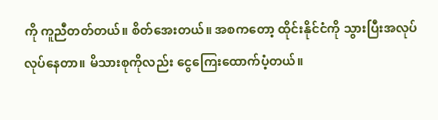ကို ကူညီတတ်တယ်။ စိတ်အေးတယ်။ အစကတော့ ထိုင်းနိုင်ငံကို သွားပြီးအလုပ်လုပ်နေတာ။ မိသားစုကိုလည်း ငွေကြေးထောက်ပံ့တယ်။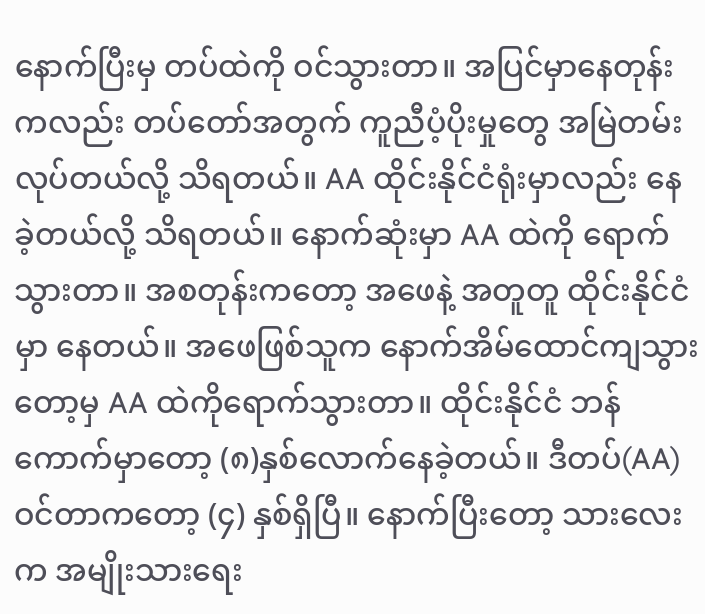နောက်ပြီးမှ တပ်ထဲကို ဝင်သွားတာ။ အပြင်မှာနေတုန်းကလည်း တပ်တော်အတွက် ကူညီပံ့ပိုးမှုတွေ အမြဲတမ်းလုပ်တယ်လို့ သိရတယ်။ AA ထိုင်းနိုင်ငံရုံးမှာလည်း နေခဲ့တယ်လို့ သိရတယ်။ နောက်ဆုံးမှာ AA ထဲကို ရောက်သွားတာ။ အစတုန်းကတော့ အဖေနဲ့ အတူတူ ထိုင်းနိုင်ငံမှာ နေတယ်။ အဖေဖြစ်သူက နောက်အိမ်ထောင်ကျသွားတော့မှ AA ထဲကိုရောက်သွားတာ။ ထိုင်းနိုင်ငံ ဘန်ကောက်မှာတော့ (၈)နှစ်လောက်နေခဲ့တယ်။ ဒီတပ်(AA) ဝင်တာကတော့ (၄) နှစ်ရှိပြီ။ နောက်ပြီးတော့ သားလေးက အမျိုးသားရေး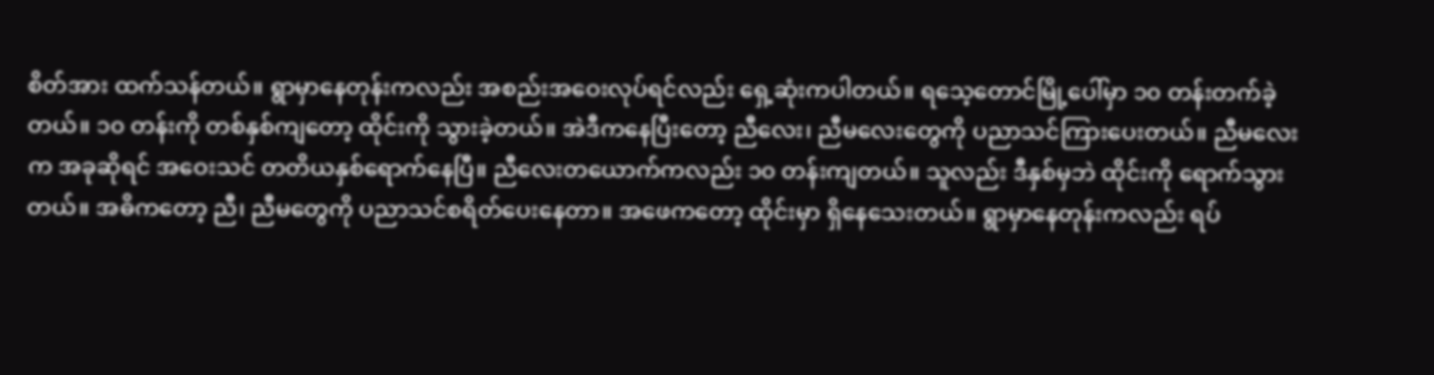စိတ်အား ထက်သန်တယ်။ ရွာမှာနေတုန်းကလည်း အစည်းအဝေးလုပ်ရင်လည်း ရှေ့ဆုံးကပါတယ်။ ရသေ့တောင်မြို့ပေါ်မှာ ၁၀ တန်းတက်ခဲ့တယ်။ ၁၀ တန်းကို တစ်နှစ်ကျတော့ ထိုင်းကို သွားခဲ့တယ်။ အဲဒီကနေပြီးတော့ ညီလေး၊ ညီမလေးတွေကို ပညာသင်ကြားပေးတယ်။ ညီမလေးက အခုဆိုရင် အဝေးသင် တတိယနှစ်ရောက်နေပြီ။ ညီလေးတယောက်ကလည်း ၁၀ တန်းကျတယ်။ သူလည်း ဒီနှစ်မှဘဲ ထိုင်းကို ရောက်သွားတယ်။ အဓိကတော့ ညီ၊ ညီမတွေကို ပညာသင်စရိတ်ပေးနေတာ။ အဖေကတော့ ထိုင်းမှာ ရှိနေသေးတယ်။ ရွာမှာနေတုန်းကလည်း ရပ်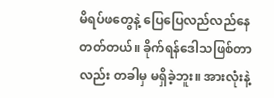မိရပ်ဖတွေနဲ့ ပြေပြေလည်လည်နေတတ်တယ်။ ခိုက်ရန်ဒေါသဖြစ်တာလည်း တခါမှ မရှိခဲ့ဘူး။ အားလုံးနဲ့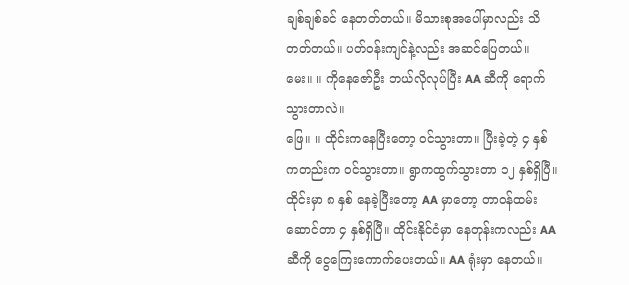ချစ်ချစ်ခင် နေတတ်တယ်။ မိသားစုအပေါ်မှာလည်း သိတတ်တယ်။ ပတ်ဝန်းကျင်နဲ့လည်း အဆင်ပြေတယ်။
မေး။ ။ ကိုနေဇော်ဦး ဘယ်လိုလုပ်ပြီး AA ဆီကို ရောက်သွားတာလဲ။
ဖြေ။ ။ ထိုင်းကနေပြီးတော့ ဝင်သွားတာ။ ပြီးခဲ့တဲ့ ၄ နှစ်ကတည်းက ဝင်သွားတာ။ ရွာကထွက်သွားတာ ၁၂ နှစ်ရှိပြီ။ ထိုင်းမှာ ၈ နှစ် နေခဲ့ပြီးတော့ AA မှာတော့ တာဝန်ထမ်းဆောင်တာ ၄ နှစ်ရှိပြီ။ ထိုင်းနိုင်ငံမှာ နေတုန်းကလည်း AA ဆီကို ငွေကြေးကောက်ပေးတယ်။ AA ရုံးမှာ နေတယ်။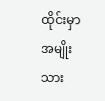ထိုင်းမှာ အမျိုးသား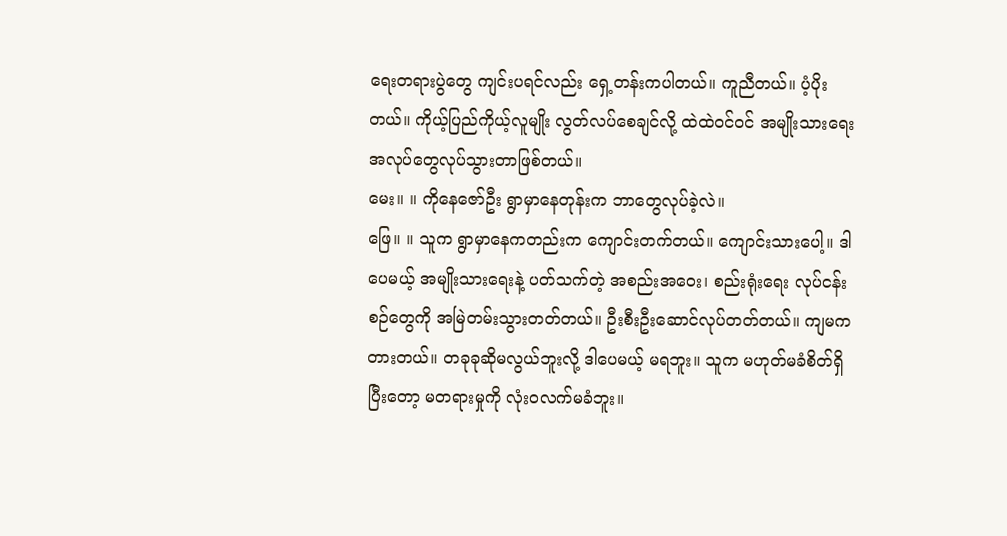ရေးတရားပွဲတွေ ကျင်းပရင်လည်း ရှေ့တန်းကပါတယ်။ ကူညီတယ်။ ပံ့ပိုးတယ်။ ကိုယ့်ပြည်ကိုယ့်လူမျိုး လွတ်လပ်စေချင်လို့ ထဲထဲဝင်ဝင် အမျိုးသားရေး အလုပ်တွေလုပ်သွားတာဖြစ်တယ်။
မေး။ ။ ကိုနေဇော်ဦး ရွာမှာနေတုန်းက ဘာတွေလုပ်ခဲ့လဲ။
ဖြေ။ ။ သူက ရွာမှာနေကတည်းက ကျောင်းတက်တယ်။ ကျောင်းသားပေါ့။ ဒါပေမယ့် အမျိုးသားရေးနဲ့ ပတ်သက်တဲ့ အစည်းအဝေး၊ စည်းရုံးရေး လုပ်ငန်းစဉ်တွေကို အမြဲတမ်းသွားတတ်တယ်။ ဦးစီးဦးဆောင်လုပ်တတ်တယ်။ ကျမကတားတယ်။ တခုခုဆိုမလွယ်ဘူးလို့ ဒါပေမယ့် မရဘူး။ သူက မဟုတ်မခံစိတ်ရှိပြီးတော့ မတရားမှုကို လုံးဝလက်မခံဘူး။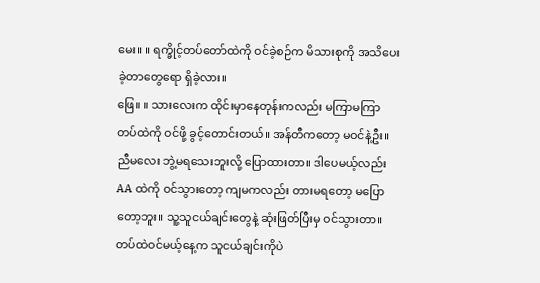မေး။ ။ ရက္ခိုင့်တပ်တော်ထဲကို ဝင်ခဲ့စဉ်က မိသားစုကို အသိပေးခဲ့တာတွေရော ရှိခဲ့လား။
ဖြေ။ ။ သားလေးက ထိုင်းမှာနေတုန်းကလည်း မကြာမကြာ တပ်ထဲကို ဝင်ဖို့ ခွင့်တောင်းတယ်။ အန်တီကတော့ မဝင်နဲ့ဦး။ ညီမလေး ဘွဲ့မရသေးဘူးလို့ ပြောထားတာ။ ဒါပေမယ့်လည်း AA ထဲကို ဝင်သွားတော့ ကျမကလည်း တားမရတော့ မပြောတော့ဘူး။ သူ့သူငယ်ချင်းတွေနဲ့ ဆုံးဖြတ်ပြီးမှ ဝင်သွားတာ။ တပ်ထဲဝင်မယ့်နေ့က သူငယ်ချင်းကိုပဲ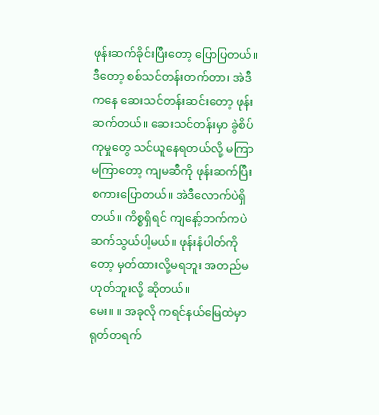ဖုန်းဆက်ခိုင်းပြီးတော့ ပြောပြတယ်။ ဒီတော့ စစ်သင်တန်းတက်တာ၊ အဲဒီကနေ ဆေးသင်တန်းဆင်းတော့ ဖုန်းဆက်တယ်။ ဆေးသင်တန်းမှာ ခွဲစိပ်ကုမှုတွေ သင်ယူနေရတယ်လို့ မကြာမကြာတော့ ကျမဆီကို ဖုန်းဆက်ပြီးစကားပြောတယ်။ အဲဒီလောက်ပဲရှိတယ်။ ကိစ္စရှိရင် ကျနော့်ဘက်ကပဲ ဆက်သွယ်ပါ့မယ်။ ဖုန်းနံပါတ်ကိုတော့ မှတ်ထားလို့မရဘူး အတည်မဟုတ်ဘူးလို့ ဆိုတယ်။
မေး။ ။ အခုလို ကရင်နယ်မြေထဲမှာ ရုတ်တရက်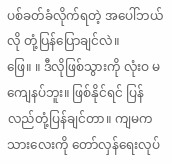ပစ်ခတ်ခံလိုက်ရတဲ့ အပေါ်ဘယ်လို တုံ့ပြန်ပြောချင်လဲ။
ဖြေ။ ။ ဒီလိုဖြစ်သွားကို လုံးဝ မကျေနပ်ဘူး။ ဖြစ်နိုင်ရင် ပြန်လည်တုံ့ပြန်ချင်တာ။ ကျမကသားလေးကို တော်လှန်ရေးလုပ်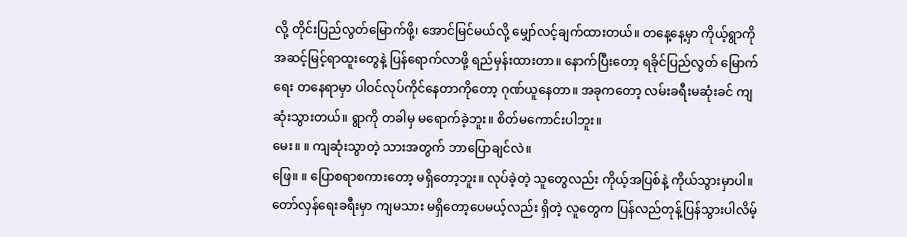လို့ တိုင်းပြည်လွတ်မြောက်ဖို့၊ အောင်မြင်မယ်လို့ မျှော်လင့်ချက်ထားတယ်။ တနေ့နေ့မှာ ကိုယ့်ရွာကို အဆင့်မြင့်ရာထူးတွေနဲ့ ပြန်ရောက်လာဖို့ ရည်မှန်းထားတာ။ နောက်ပြီးတော့ ရခိုင်ပြည်လွတ် မြောက်ရေး တနေရာမှာ ပါဝင်လုပ်ကိုင်နေတာကိုတော့ ဂုဏ်ယူနေတာ။ အခုကတော့ လမ်းခရီးမဆုံးခင် ကျဆုံးသွားတယ်။ ရွာကို တခါမှ မရောက်ခဲ့ဘူး။ စိတ်မကောင်းပါဘူး။
မေး။ ။ ကျဆုံးသွာတဲ့ သားအတွက် ဘာပြောချင်လဲ။
ဖြေ။ ။ ပြောစရာစကားတော့ မရှိတော့ဘူး။ လုပ်ခဲ့တဲ့ သူတွေလည်း ကိုယ့်အပြစ်နဲ့ ကိုယ်သွားမှာပါ။ တော်လှန်ရေးခရီးမှာ ကျမသား မရှိတော့ပေမယ့်လည်း ရှိတဲ့ လူတွေက ပြန်လည်တုန့်ပြန်သွားပါလိမ့်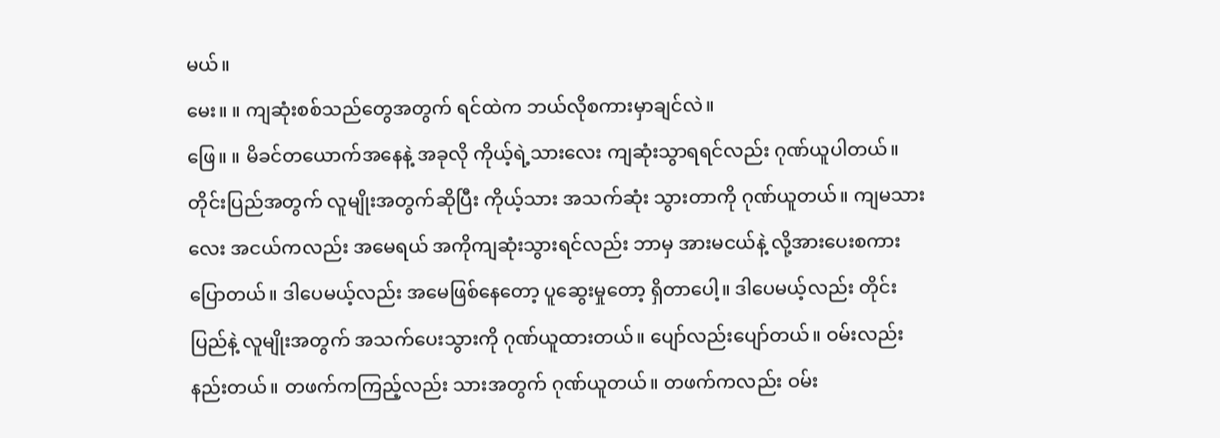မယ်။
မေး။ ။ ကျဆုံးစစ်သည်တွေအတွက် ရင်ထဲက ဘယ်လိုစကားမှာချင်လဲ။
ဖြေ။ ။ မိခင်တယောက်အနေနဲ့ အခုလို ကိုယ့်ရဲ့သားလေး ကျဆုံးသွာရရင်လည်း ဂုဏ်ယူပါတယ်။ တိုင်းပြည်အတွက် လူမျိုးအတွက်ဆိုပြီး ကိုယ့်သား အသက်ဆုံး သွားတာကို ဂုဏ်ယူတယ်။ ကျမသားလေး အငယ်ကလည်း အမေရယ် အကိုကျဆုံးသွားရင်လည်း ဘာမှ အားမငယ်နဲ့ လို့အားပေးစကားပြောတယ်။ ဒါပေမယ့်လည်း အမေဖြစ်နေတော့ ပူဆွေးမှုတော့ ရှိတာပေါ့။ ဒါပေမယ့်လည်း တိုင်းပြည်နဲ့ လူမျိုးအတွက် အသက်ပေးသွားကို ဂုဏ်ယူထားတယ်။ ပျော်လည်းပျော်တယ်။ ဝမ်းလည်းနည်းတယ်။ တဖက်ကကြည့်လည်း သားအတွက် ဂုဏ်ယူတယ်။ တဖက်ကလည်း ဝမ်း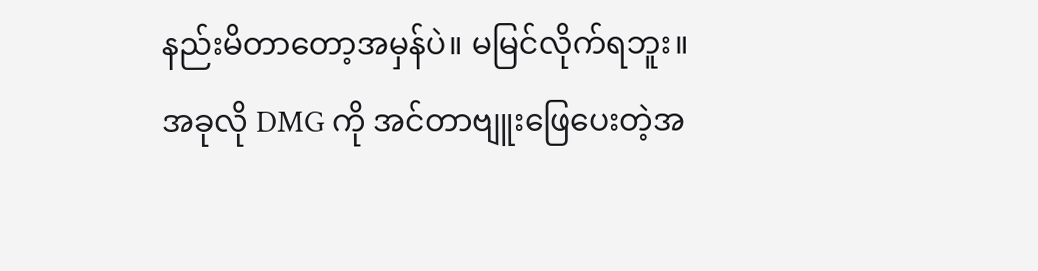နည်းမိတာတော့အမှန်ပဲ။ မမြင်လိုက်ရဘူး။
အခုလို DMG ကို အင်တာဗျူးဖြေပေးတဲ့အ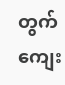တွက် ကျေး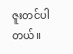ဇူးတင်ပါတယ်။